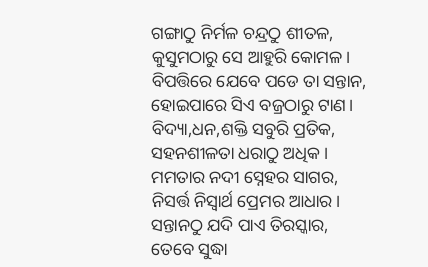ଗଙ୍ଗାଠୁ ନିର୍ମଳ ଚନ୍ଦ୍ରଠୁ ଶୀତଳ,
କୁସୁମଠାରୁ ସେ ଆହୁରି କୋମଳ।
ବିପତ୍ତିରେ ଯେବେ ପଡେ ତା ସନ୍ତାନ,
ହୋଇପାରେ ସିଏ ବଜ୍ରଠାରୁ ଟାଣ।
ବିଦ୍ୟା,ଧନ,ଶକ୍ତି ସବୁରି ପ୍ରତିକ,
ସହନଶୀଳତା ଧରାଠୁ ଅଧିକ।
ମମତାର ନଦୀ ସ୍ନେହର ସାଗର,
ନିସର୍ତ୍ତ ନିସ୍ୱାର୍ଥ ପ୍ରେମର ଆଧାର।
ସନ୍ତାନଠୁ ଯଦି ପାଏ ତିରସ୍କାର,
ତେବେ ସୁଦ୍ଧା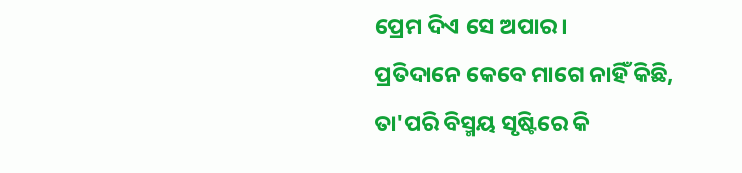ପ୍ରେମ ଦିଏ ସେ ଅପାର।
ପ୍ରତିଦାନେ କେବେ ମାଗେ ନାହିଁ କିଛି,
ତା'ପରି ବିସ୍ମୟ ସୃଷ୍ଟିରେ କି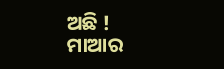ଅଛି !
ମାଆର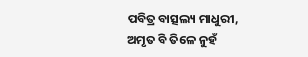ପବିତ୍ର ବାତ୍ସଲ୍ୟ ମାଧୁରୀ,
ଅମୃତ ବି ତିଳେ ନୁହଁ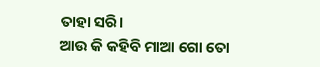ତାହା ସରି।
ଆଉ କି କହିବି ମାଆ ଗୋ ତୋ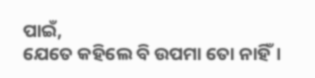ପାଇଁ,
ଯେତେ କହିଲେ ବି ଉପମା ତୋ ନାହିଁ।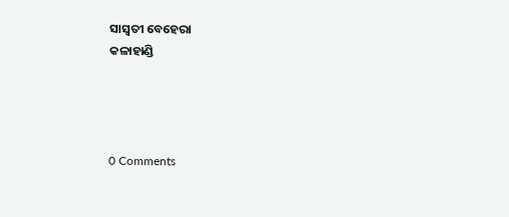ସାସ୍ୱତୀ ବେହେରା
କଳାହାଣ୍ଡି




0 Comments